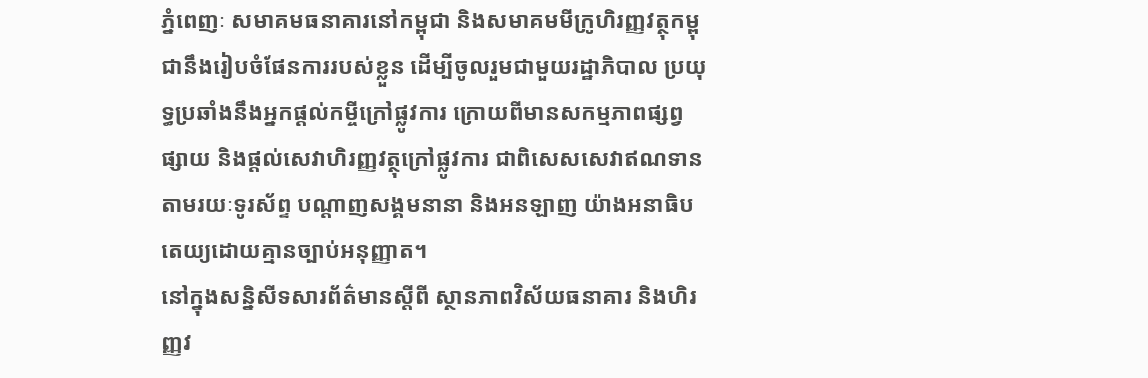ភ្នំពេញៈ សមាគមធនាគារនៅកម្ពុជា និងសមាគមមីក្រូហិរញ្ញវត្ថុកម្ពុជានឹងរៀបចំផែនការរបស់ខ្លួន ដើម្បីចូលរួមជាមួយរដ្ឋាភិបាល ប្រយុទ្ធប្រឆាំងនឹងអ្នកផ្ដល់កម្ចីក្រៅផ្លូវការ ក្រោយពីមានសកម្មភាពផ្សព្វផ្សាយ និងផ្តល់សេវាហិរញ្ញវត្ថុក្រៅផ្លូវការ ជាពិសេសសេវាឥណទាន តាមរយៈទូរស័ព្ទ បណ្តាញសង្គមនានា និងអនឡាញ យ៉ាងអនាធិបតេយ្យដោយគ្មានច្បាប់អនុញ្ញាត។
នៅក្នុងសន្និសីទសារព័ត៌មានស្តីពី ស្ថានភាពវិស័យធនាគារ និងហិរញ្ញវ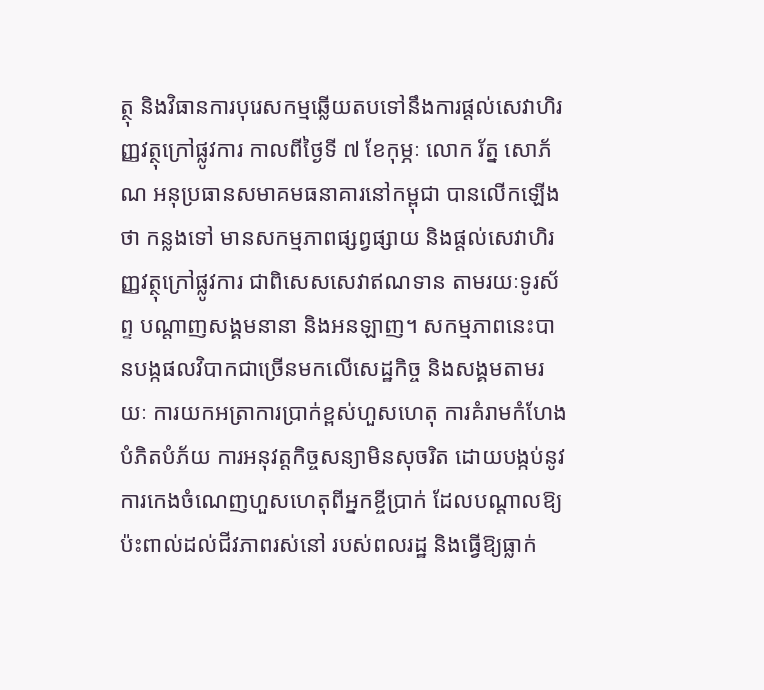ត្ថុ និងវិធានការបុរេសកម្មឆ្លើយតបទៅនឹងការផ្ដល់សេវាហិរញ្ញវត្ថុក្រៅផ្លូវការ កាលពីថ្ងៃទី ៧ ខែកុម្ភៈ លោក រ័ត្ន សោភ័ណ អនុប្រធានសមាគមធនាគារនៅកម្ពុជា បានលើកឡើងថា កន្លងទៅ មានសកម្មភាពផ្សព្វផ្សាយ និងផ្តល់សេវាហិរញ្ញវត្ថុក្រៅផ្លូវការ ជាពិសេសសេវាឥណទាន តាមរយៈទូរស័ព្ទ បណ្តាញសង្គមនានា និងអនឡាញ។ សកម្មភាពនេះបានបង្កផលវិបាកជាច្រើនមកលើសេដ្ឋកិច្ច និងសង្គមតាមរយៈ ការយកអត្រាការប្រាក់ខ្ពស់ហួសហេតុ ការគំរាមកំហែងបំភិតបំភ័យ ការអនុវត្តកិច្ចសន្យាមិនសុចរិត ដោយបង្កប់នូវការកេងចំណេញហួសហេតុពីអ្នកខ្ចីប្រាក់ ដែលបណ្តាលឱ្យប៉ះពាល់ដល់ជីវភាពរស់នៅ របស់ពលរដ្ឋ និងធ្វើឱ្យធ្លាក់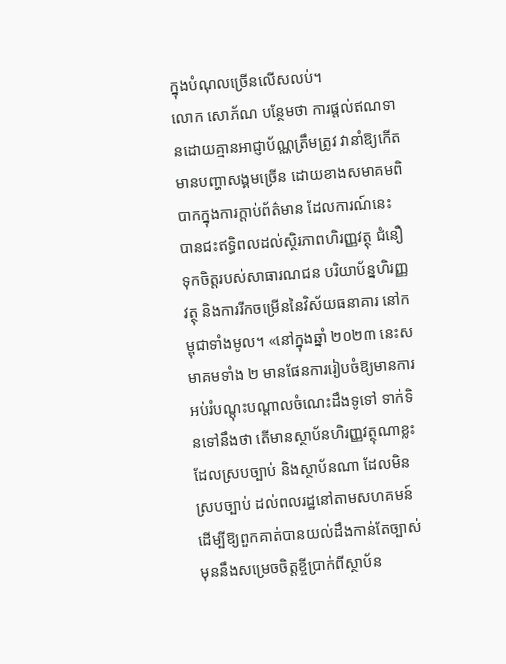ក្នុងបំណុលច្រើនលើសលប់។
លោក សោភ័ណ បន្ថែមថា ការផ្តល់ឥណទានដោយគ្មានអាជ្ញាប័ណ្ណត្រឹមត្រូវ វានាំឱ្យកើតមានបញ្ហាសង្គមច្រើន ដោយខាងសមាគមពិបាកក្នុងការក្តាប់ព័ត៌មាន ដែលការណ៍នេះ បានជះឥទ្ធិពលដល់ស្ថិរភាពហិរញ្ញវត្ថុ ជំនឿទុកចិត្តរបស់សាធារណជន បរិយាប័ន្នហិរញ្ញវត្ថុ និងការរីកចម្រើននៃវិស័យធនាគារ នៅកម្ពុជាទាំងមូល។ «នៅក្នុងឆ្នាំ ២០២៣ នេះសមាគមទាំង ២ មានផែនការរៀបចំឱ្យមានការអប់រំបណ្តុះបណ្តាលចំណេះដឹងទូទៅ ទាក់ទិនទៅនឹងថា តើមានស្ថាប័នហិរញ្ញវត្ថុណាខ្លះ ដែលស្របច្បាប់ និងស្ថាប័នណា ដែលមិនស្របច្បាប់ ដល់ពលរដ្ឋនៅតាមសហគមន៍ ដើម្បីឱ្យពួកគាត់បានយល់ដឹងកាន់តែច្បាស់មុននឹងសម្រេចចិត្តខ្ចីប្រាក់ពីស្ថាប័ន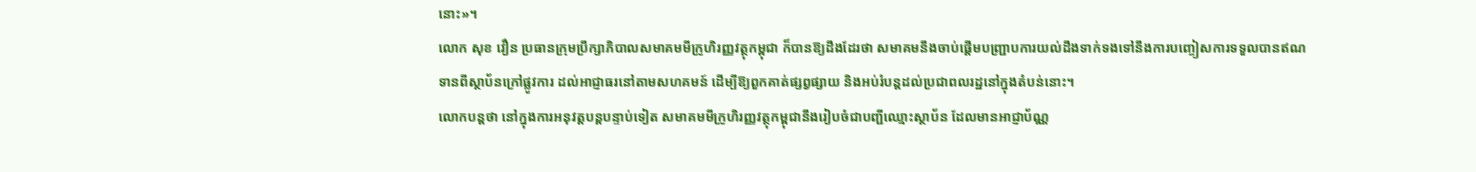នោះ»។
លោក សុខ វឿន ប្រធានក្រុមប្រឹក្សាភិបាលសមាគមមីក្រូហិរញ្ញវត្ថុកម្ពុជា ក៏បានឱ្យដឹងដែរថា សមាគមនឹងចាប់ផ្តើមបញ្ជ្រាបការយល់ដឹងទាក់ទងទៅនឹងការបញ្ចៀសការទទួលបានឥណទានពីស្ថាប័នក្រៅផ្លូវការ ដល់អាជ្ញាធរនៅតាមសហគមន៍ ដើម្បីឱ្យពួកគាត់ផ្សព្វផ្សាយ និងអប់រំបន្តដល់ប្រជាពលរដ្ឋនៅក្នុងតំបន់នោះ។
លោកបន្តថា នៅក្នុងការអនុវត្តបន្តបន្ទាប់ទៀត សមាគមមីក្រូហិរញ្ញវត្ថុកម្ពុជានឹងរៀបចំជាបញ្ជីឈ្មោះស្ថាប័ន ដែលមានអាជ្ញាប័ណ្ណ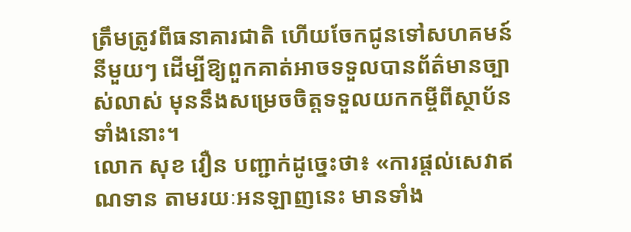ត្រឹមត្រូវពីធនាគារជាតិ ហើយចែកជូនទៅសហគមន៍នីមួយៗ ដើម្បីឱ្យពួកគាត់អាចទទួលបានព័ត៌មានច្បាស់លាស់ មុននឹងសម្រេចចិត្តទទួលយកកម្ចីពីស្ថាប័នទាំងនោះ។
លោក សុខ វឿន បញ្ជាក់ដូច្នេះថា៖ «ការផ្តល់សេវាឥណទាន តាមរយៈអនឡាញនេះ មានទាំង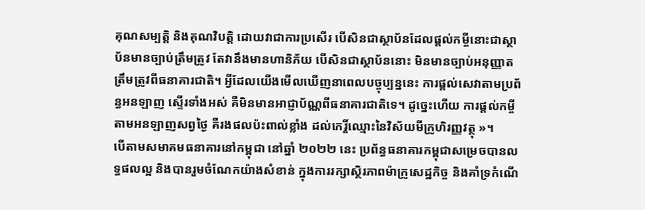គុណសម្បត្តិ និងគុណវិបត្តិ ដោយវាជាការប្រសើរ បើសិនជាស្ថាប័នដែលផ្តល់កម្ចីនោះជាស្ថាប័នមានច្បាប់ត្រឹមត្រូវ តែវានឹងមានហានិភ័យ បើសិនជាស្ថាប័ននោះ មិនមានច្បាប់អនុញ្ញាតត្រឹមត្រូវពីធនាគារជាតិ។ អ្វីដែលយើងមើលឃើញនាពេលបច្ចុប្បន្ននេះ ការផ្តល់សេវាតាមប្រព័ន្ធអនឡាញ ស្ទើរទាំងអស់ គឺមិនមានអាជ្ញាប័ណ្ណពីធនាគារជាតិទេ។ ដូច្នេះហើយ ការផ្តល់កម្ចីតាមអនឡាញសព្វថ្ងៃ គឺរងផលប៉ះពាល់ខ្លាំង ដល់កេរ្តិ៍ឈ្មោះនៃវិស័យមីក្រូហិរញ្ញវត្ថុ »។
បើតាមសមាគមធនាគារនៅកម្ពុជា នៅឆ្នាំ ២០២២ នេះ ប្រព័ន្ធធនាគារកម្ពុជាសម្រេចបានលទ្ធផលល្អ និងបានរួមចំណែកយ៉ាងសំខាន់ ក្នុងការរក្សាស្ថិរភាពម៉ាក្រូសេដ្ឋកិច្ច និងគាំទ្រកំណើ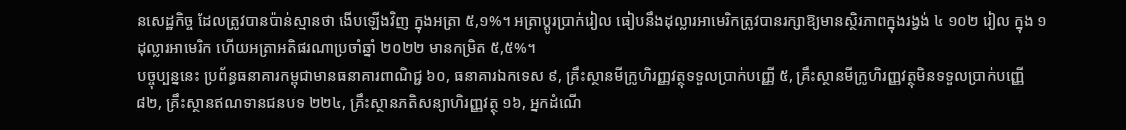នសេដ្ឋកិច្ច ដែលត្រូវបានប៉ាន់ស្មានថា ងើបឡើងវិញ ក្នុងអត្រា ៥,១%។ អត្រាប្តូរប្រាក់រៀល ធៀបនឹងដុល្លារអាមេរិកត្រូវបានរក្សាឱ្យមានស្ថិរភាពក្នុងរង្វង់ ៤ ១០២ រៀល ក្នុង ១ ដុល្លារអាមេរិក ហើយអត្រាអតិផរណាប្រចាំឆ្នាំ ២០២២ មានកម្រិត ៥,៥%។
បច្ចុប្បន្ននេះ ប្រព័ន្ធធនាគារកម្ពុជាមានធនាគារពាណិជ្ជ ៦០, ធនាគារឯកទេស ៩, គ្រឹះស្ថានមីក្រូហិរញ្ញវត្ថុទទួលប្រាក់បញ្ញើ ៥, គ្រឹះស្ថានមីក្រូហិរញ្ញវត្ថុមិនទទួលប្រាក់បញ្ញើ ៨២, គ្រឹះស្ថានឥណទានជនបទ ២២៤, គ្រឹះស្ថានភតិសន្យាហិរញ្ញវត្ថុ ១៦, អ្នកដំណើ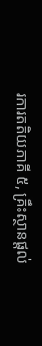រការតតិយភាគី ៥, គ្រឹះស្ថានផ្តល់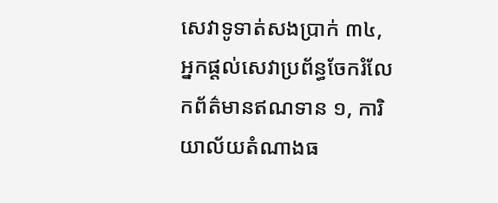សេវាទូទាត់សងប្រាក់ ៣៤, អ្នកផ្តល់សេវាប្រព័ន្ធចែករំលែកព័ត៌មានឥណទាន ១, ការិយាល័យតំណាងធ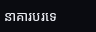នាគារបរទេ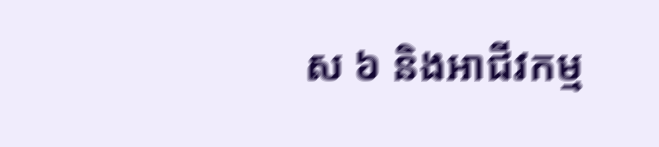ស ៦ និងអាជីវកម្ម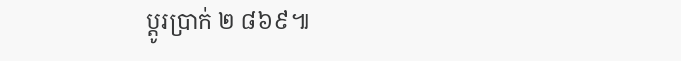ប្ដូរប្រាក់ ២ ៨៦៩៕